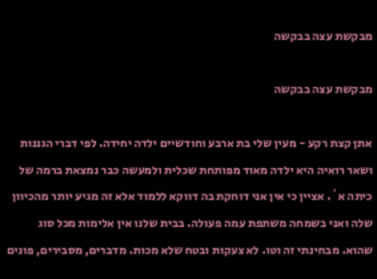מבקשת עצה בבקשה

מבקשת עצה בבקשה

אתן קצת רקע - מעין שלי בת ארבע וחודשיים ילדה יחידה. לפי דברי הגננות ושאר רואיה היא ילדה מאוד מפותחת שכלית ולמעשה כבר נמצאת ברמה של כיתה א´. אציין כי אין אני דוחקת בה דווקא ללמוד אלא זה מגיע יותר מהכיוון שלה ואני בשמחה משתפת עמה פעולה. בבית שלנו אין אלימות מכל סוג שהוא. מבחינתי זה וטו. לא צעקות ובטח שלא מכות. מדברים, מסבירים, פונים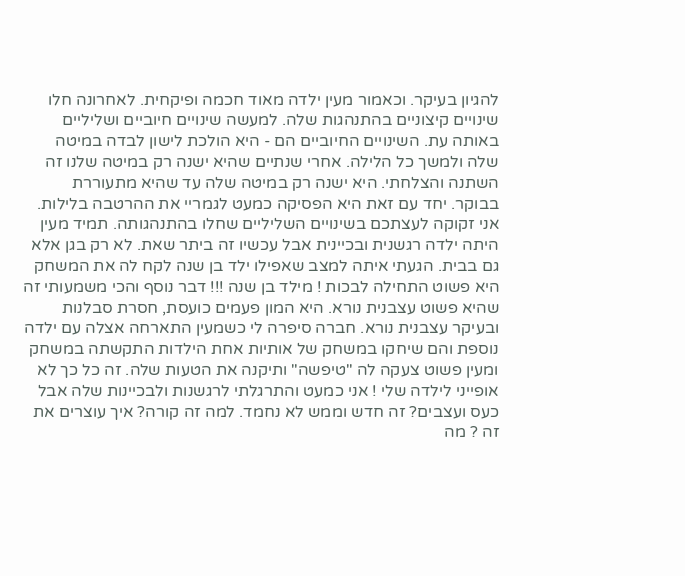להגיון בעיקר. וכאמור מעין ילדה מאוד חכמה ופיקחית. לאחרונה חלו שינויים קיצוניים בהתנהגות שלה. למעשה שינויים חיוביים ושליליים באותה עת. השינויים החיוביים הם - היא הולכת לישון לבדה במיטה שלה ולמשך כל הלילה. אחרי שנתיים שהיא ישנה רק במיטה שלנו זה השתנה והצלחתי. היא ישנה רק במיטה שלה עד שהיא מתעוררת בבוקר. יחד עם זאת היא הפסיקה כמעט לגמריי את ההרטבה בלילות. אני זקוקה לעצתכם בשינויים השליליים שחלו בהתנהגותה. תמיד מעין היתה ילדה רגשנית ובכיינית אבל עכשיו זה ביתר שאת. לא רק בגן אלא גם בבית. הגעתי איתה למצב שאפילו ילד בן שנה לקח לה את המשחק היא פשוט התחילה לבכות ! מילד בן שנה !!! דבר נוסף והכי משמעותי זה שהיא פשוט עצבנית נורא. היא המון פעמים כועסת, חסרת סבלנות ובעיקר עצבנית נורא. חברה סיפרה לי כשמעין התארחה אצלה עם ילדה נוספת והם שיחקו במשחק של אותיות אחת הילדות התקשתה במשחק ומעין פשוט צעקה לה "טיפשה" ותיקנה את הטעות שלה. זה כל כך לא אופייני לילדה שלי ! אני כמעט והתרגלתי לרגשנות ולבכיינות שלה אבל כעס ועצבים? זה חדש וממש לא נחמד. למה זה קורה? איך עוצרים את זה ? מה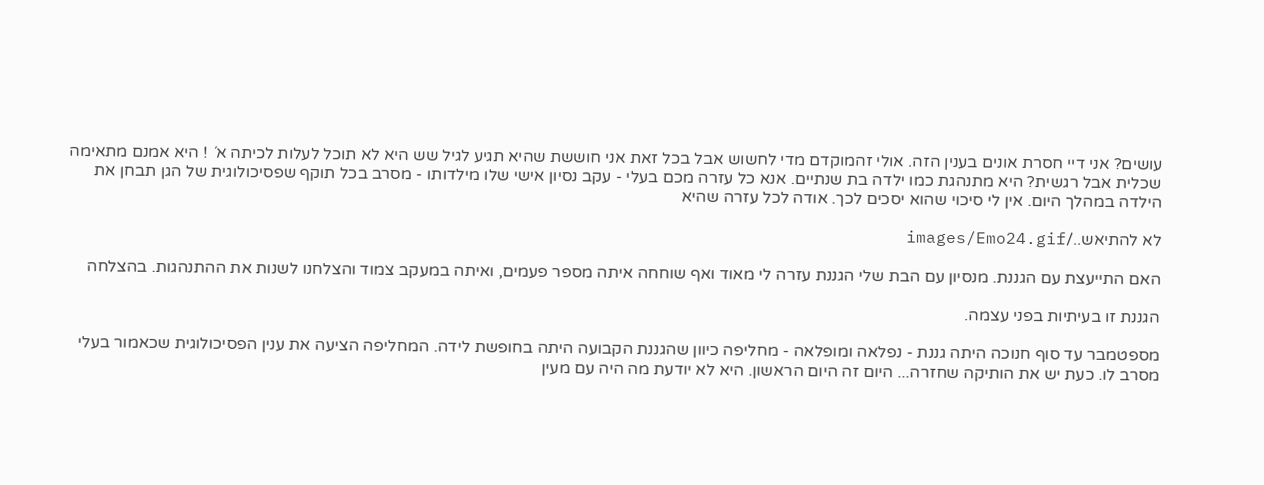עושים? אני דיי חסרת אונים בענין הזה. אולי זהמוקדם מדי לחשוש אבל בכל זאת אני חוששת שהיא תגיע לגיל שש היא לא תוכל לעלות לכיתה א´ ! היא אמנם מתאימה שכלית אבל רגשית? היא מתנהגת כמו ילדה בת שנתיים. אנא כל עזרה מכם בעלי - עקב נסיון אישי שלו מילדותו - מסרב בכל תוקף שפסיכולוגית של הגן תבחן את הילדה במהלך היום. אין לי סיכוי שהוא יסכים לכך. אודה לכל עזרה שהיא

לא להתיאש../images/Emo24.gif

האם התייעצת עם הגננת. מנסיון עם הבת שלי הגננת עזרה לי מאוד ואף שוחחה איתה מספר פעמים, ואיתה במעקב צמוד והצלחנו לשנות את ההתנהגות. בהצלחה

הגננת זו בעיתיות בפני עצמה.

מספטמבר עד סוף חנוכה היתה גננת - נפלאה ומופלאה - מחליפה כיוון שהגננת הקבועה היתה בחופשת לידה. המחליפה הציעה את ענין הפסיכולוגית שכאמור בעלי מסרב לו. כעת יש את הותיקה שחזרה... היום זה היום הראשון. היא לא יודעת מה היה עם מעין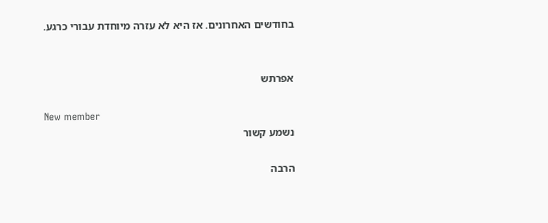בחודשים האחרונים. אז היא לא עזרה מיוחדת עבורי כרגע.


אפרתש

New member
נשמע קשור

הרבה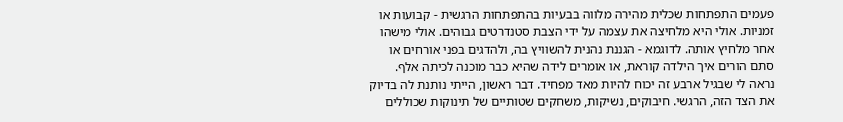פעמים התפתחות שכלית מהירה מלווה בבעיות בהתפתחות הרגשית - קבועות או זמניות. אולי היא מלחיצה את עצמה על ידי הצבת סטנדרטים גבוהים. אולי מישהו אחר מלחיץ אותה. לדוגמא - הגננת נהנית להשוויץ בה, ולהדגים בפני אורחים או סתם הורים איך הילדה קוראת, או אומרים לידה שהיא כבר מוכנה לכיתה אלף. נראה לי שבגיל ארבע זה יכוח להיות מאד מפחיד. דבר ראשון, הייתי נותנת לה בדיוק את הצד הזה, הרגשי. חיבוקים, נשיקות, משחקים שטותיים של תינוקות שכוללים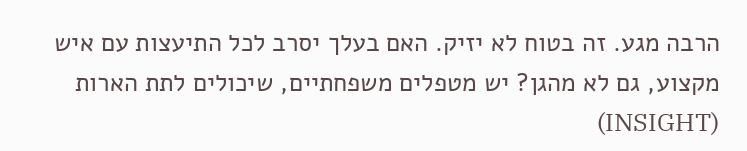הרבה מגע. זה בטוח לא יזיק. האם בעלך יסרב לכל התיעצות עם איש מקצוע, גם לא מהגן? יש מטפלים משפחתיים, שיכולים לתת הארות (INSIGHT)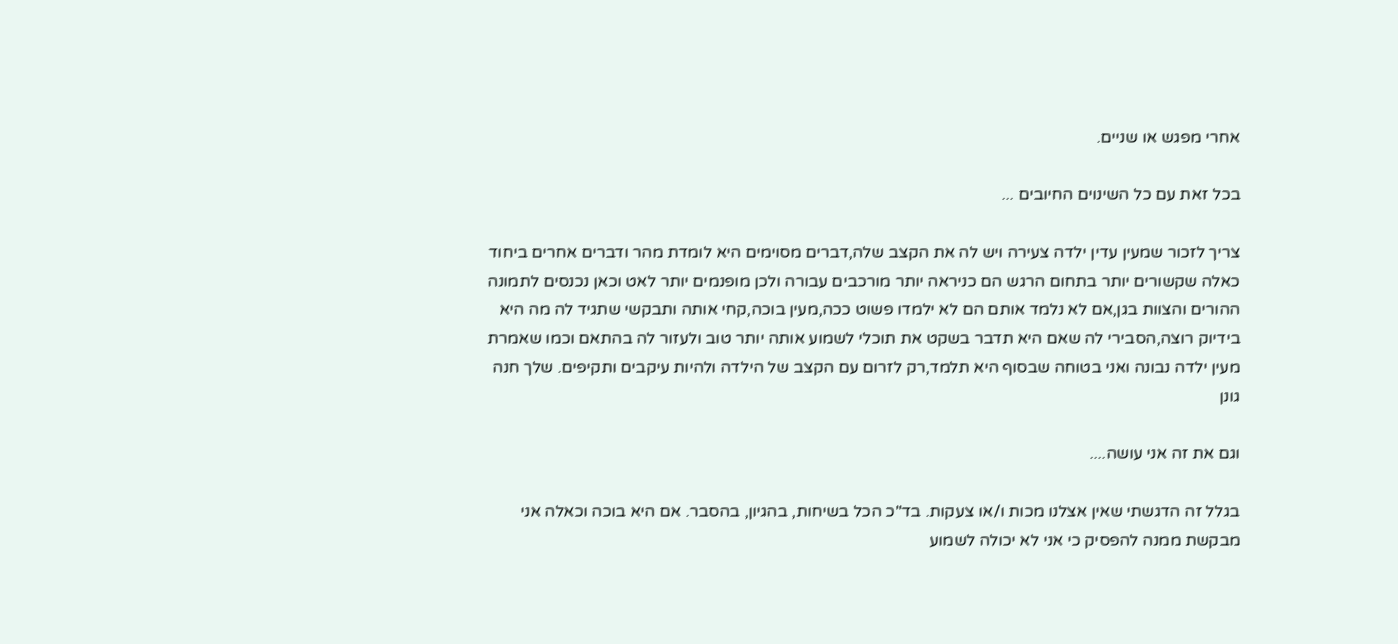אחרי מפגש או שניים.

בכל זאת עם כל השינוים החיובים ...

צריך לזכור שמעין עדין ילדה צעירה ויש לה את הקצב שלה,דברים מסוימים היא לומדת מהר ודברים אחרים ביחוד כאלה שקשורים יותר בתחום הרגש הם כניראה יותר מורכבים עבורה ולכן מופנמים יותר לאט וכאן נכנסים לתמונה ההורים והצוות בגן,אם לא נלמד אותם הם לא ילמדו פשוט ככה,מעין בוכה,קחי אותה ותבקשי שתגיד לה מה היא בידיוק רוצה,הסבירי לה שאם היא תדבר בשקט את תוכלי לשמוע אותה יותר טוב ולעזור לה בהתאם וכמו שאמרת מעין ילדה נבונה ואני בטוחה שבסוף היא תלמד,רק לזרום עם הקצב של הילדה ולהיות עיקבים ותקיפים. שלך חנה גונן

וגם את זה אני עושה....

בגלל זה הדגשתי שאין אצלנו מכות ו/או צעקות. בד"כ הכל בשיחות, בהגיון, בהסבר. אם היא בוכה וכאלה אני מבקשת ממנה להפסיק כי אני לא יכולה לשמוע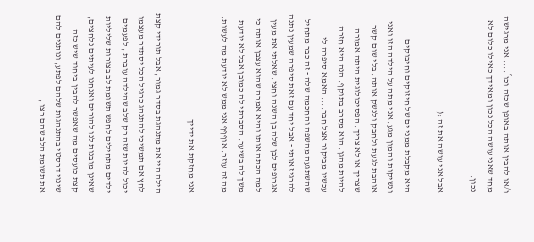ו/או להבין אותה באופן שכזה וכו´.... אני מרגישה מחד שאני עושה הכל נכון ומאידך כאילו כלום לא נכון.

אבל אני עושה את זה :(

היא מקבלת ממני ים של חיזוקים וחיבוקים ונשיקות והמון מגע. אני מתה על הילדה הזו ואני אוהבת לגעת ולחבק ולנשק אותה. בלי שום קשר שצריך או לא צריך. הפסיכולוגית היתה אמורה להיות מהגן. הוא מסרב בתוקף. הנה היא חזרה עכשיו מביקור אצל חבר.... האמא סיפרה לי שהשתגעה מהשפה והחכמה שלה - זה כבר מתחיל להרגיז אותי - אבל יחד עם זאת סיפרה שמעין נתנה אגרופים לבן שלה בן השנה וחצי. שאלתי את מעין למה הכתה אותו והיא אמרה שהוא עצבן אותה כי משך לה בשיער. הסברתי לה כמובן אבל לא יודעת מה זה עוזר. אוףףף אני ממש לא יודעת מה לעשות.

אני מחזקת את ידייך

הילה היי את מתנהגת בסדר גמור, אבל תורידי קצת לחץ אם תמשיכי להתנהג כרגיל הכל יסתדר מעצמו יכול להיות שזה רק שלב שהילדה עוברת , לפעמים ילדים מתחילים לחפש תשומת לב בצורות שליליות שאינן מובנות לנו להורים ואנחנו לעיתים נלחצים, קצת כועסים מה שאפשר להבין ביחוד שיש כזה שינוי דרסטי בהתנהגות שלהם לפתע, ונותנים להם את תשומת הלב שהם רצו ,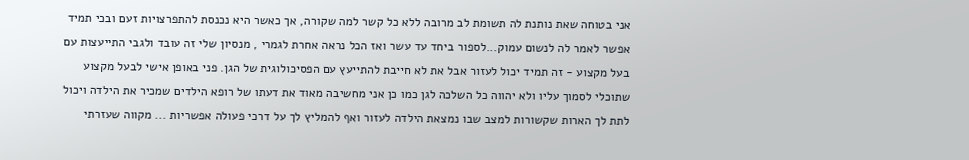אני בטוחה שאת נותנת לה תשומת לב מרובה ללא כל קשר למה שקורה, אך כאשר היא נכנסת להתפרצויות זעם ובכי תמיד אפשר לאמר לה לנשום עמוק...לספור ביחד עד עשר ואז הכל נראה אחרת לגמרי , מנסיון שלי זה עובד ולגבי התייעצות עם בעל מקצוע - זה תמיד יכול לעזור אבל את לא חייבת להתייעץ עם הפסיכולוגית של הגן. פני באופן אישי לבעל מקצוע שתוכלי לסמוך עליו ולא יהווה כל השלכה לגן כמו כן אני מחשיבה מאוד את דעתו של רופא הילדים שמכיר את הילדה ויכול לתת לך הארות שקשורות למצב שבו נמצאת הילדה לעזור ואף להמליץ לך על דרכי פעולה אפשריות ... מקווה שעזרתי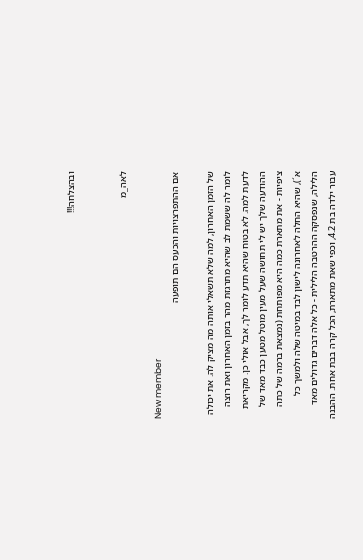ובהצלחה!!!


לאה_מ

New member
אם ההתפרצויות והכעס הם תופעה

של הזמן האחרון, למה שלא תשאלי אותה מה מציק לה. את יכולה לומר לה ששמת לב שהיא מתרגזת מהר בזמן האחרון ואת רוצה לדעת למה. לא בטוח שהיא תדע לומר לך, אבל אולי כן. מקריאת ההודעה שלך יש לי תחושה שעל מעין מוטל מטען כבד מאד של ציפיות - את מתארת כמה היא מפותחת (נמצאת ברמה של כתה א´), שהיא החלה לאחרונה לישון לבד במיטה שלה ולמשך כל הלילה, שנפסקה ההרטבה הלילית - כל אלה דברים גדולים מאד עבור ילדה בת 4.2, וכפי שאת מתארת, הכל קרה בבת אחת. ההבנה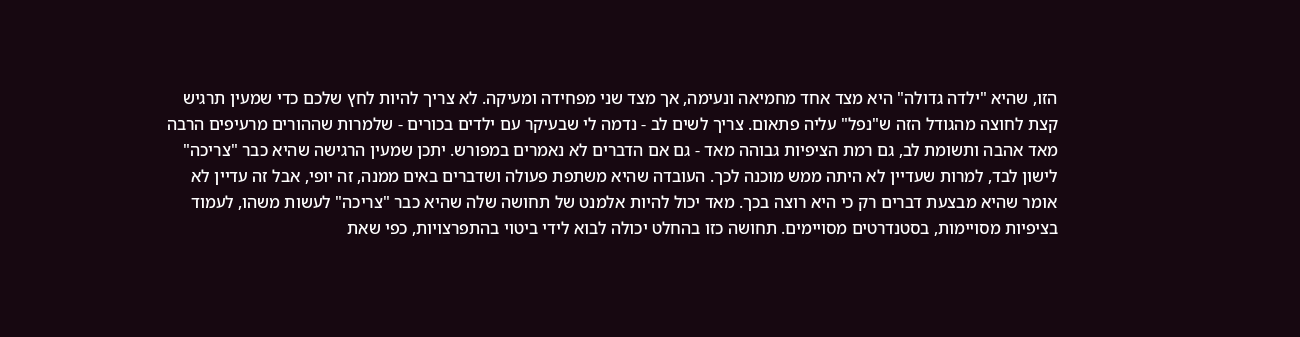הזו, שהיא "ילדה גדולה" היא מצד אחד מחמיאה ונעימה, אך מצד שני מפחידה ומעיקה. לא צריך להיות לחץ שלכם כדי שמעין תרגיש קצת לחוצה מהגודל הזה ש"נפל" עליה פתאום. צריך לשים לב - נדמה לי שבעיקר עם ילדים בכורים - שלמרות שההורים מרעיפים הרבה מאד אהבה ותשומת לב, גם רמת הציפיות גבוהה מאד - גם אם הדברים לא נאמרים במפורש. יתכן שמעין הרגישה שהיא כבר "צריכה" לישון לבד, למרות שעדיין לא היתה ממש מוכנה לכך. העובדה שהיא משתפת פעולה ושדברים באים ממנה, זה יופי, אבל זה עדיין לא אומר שהיא מבצעת דברים רק כי היא רוצה בכך. מאד יכול להיות אלמנט של תחושה שלה שהיא כבר "צריכה" לעשות משהו, לעמוד בציפיות מסויימות, בסטנדרטים מסויימים. תחושה כזו בהחלט יכולה לבוא לידי ביטוי בהתפרצויות, כפי שאת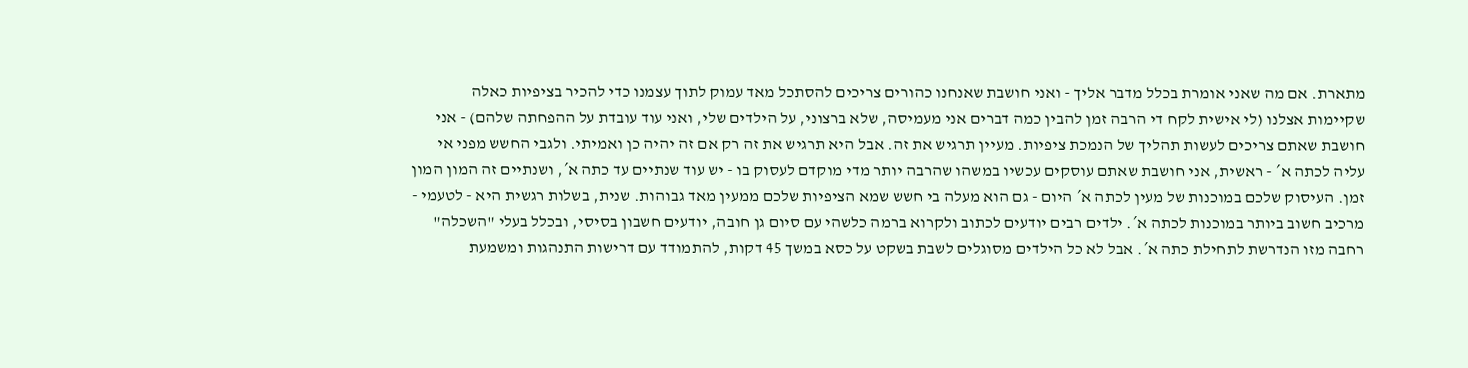מתארת. אם מה שאני אומרת בכלל מדבר אליך - ואני חושבת שאנחנו כהורים צריכים להסתכל מאד עמוק לתוך עצמנו כדי להכיר בציפיות כאלה שקיימות אצלנו (לי אישית לקח די הרבה זמן להבין כמה דברים אני מעמיסה, שלא ברצוני, על הילדים שלי, ואני עוד עובדת על ההפחתה שלהם) - אני חושבת שאתם צריכים לעשות תהליך של הנמכת ציפיות. מעיין תרגיש את זה. אבל היא תרגיש את זה רק אם זה יהיה כן ואמיתי. ולגבי החשש מפני אי עליה לכתה א´ - ראשית, אני חושבת שאתם עוסקים עכשיו במשהו שהרבה יותר מדי מוקדם לעסוק בו - יש עוד שנתיים עד כתה א´, ושנתיים זה המון המון זמן. העיסוק שלכם במוכנות של מעין לכתה א´ היום - גם הוא מעלה בי חשש שמא הציפיות שלכם ממעין מאד גבוהות. שנית, בשלות רגשית היא - לטעמי - מרכיב חשוב ביותר במוכנות לכתה א´. ילדים רבים יודעים לכתוב ולקרוא ברמה כלשהי עם סיום גן חובה, יודעים חשבון בסיסי, ובכלל בעלי "השכלה" רחבה מזו הנדרשת לתחילת כתה א´. אבל לא כל הילדים מסוגלים לשבת בשקט על כסא במשך 45 דקות, להתמודד עם דרישות התנהגות ומשמעת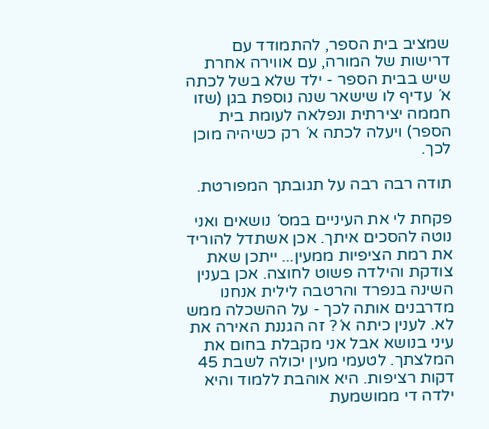שמציב בית הספר, להתמודד עם דרישות של המורה, עם אווירה אחרת שיש בבית הספר - ילד שלא בשל לכתה א´ עדיף לו שישאר שנה נוספת בגן (שזו חממה יצירתית ונפלאה לעומת בית הספר) ויעלה לכתה א´ רק כשיהיה מוכן לכך.

תודה רבה רבה על תגובתך המפורטת.

פקחת לי את העיניים במס´ נושאים ואני נוטה להסכים איתך. אכן אשתדל להוריד את רמת הציפיות ממעין... ייתכן שאת צודקת והילדה פשוט לחוצה. אכן בענין השינה בנפרד והרטבה לילית אנחנו מדרבנים אותה לכך - על ההשכלה ממש לא. לענין כיתה א´? זה הגננת האירה את עיני בנושא אבל אני מקבלת בחום את המלצתך. לטעמי מעין יכולה לשבת 45 דקות רציפות. היא אוהבת ללמוד והיא ילדה די ממושמעת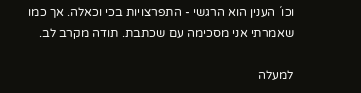וכו´ הענין הוא הרגשי - התפרצויות בכי וכאלה. אך כמו שאמרתי אני מסכימה עם שכתבת. תודה מקרב לב.

למעלה